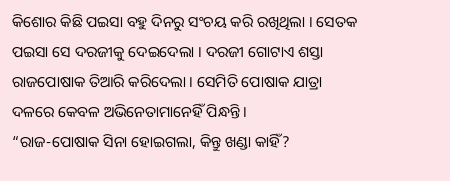କିଶୋର କିଛି ପଇସା ବହୁ ଦିନରୁ ସଂଚୟ କରି ରଖିଥିଲା । ସେତକ ପଇସା ସେ ଦରଜୀକୁ ଦେଇଦେଲା । ଦରଜୀ ଗୋଟାଏ ଶସ୍ତା ରାଜପୋଷାକ ତିଆରି କରିଦେଲା । ସେମିତି ପୋଷାକ ଯାତ୍ରା ଦଳରେ କେବଳ ଅଭିନେତାମାନେହିଁ ପିନ୍ଧନ୍ତି ।
“ରାଜ-ପୋଷାକ ସିନା ହୋଇଗଲା, କିନ୍ତୁ ଖଣ୍ଡା କାହିଁ?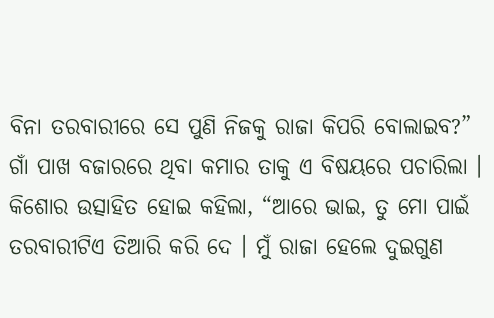ବିନା ତରବାରୀରେ ସେ ପୁଣି ନିଜକୁ ରାଜା କିପରି ବୋଲାଇବ?” ଗାଁ ପାଖ ବଜାରରେ ଥିବା କମାର ତାକୁ ଏ ବିଷୟରେ ପଚାରିଲା । କିଶୋର ଉତ୍ସାହିତ ହୋଇ କହିଲା, “ଆରେ ଭାଇ, ତୁ ମୋ ପାଇଁ ତରବାରୀଟିଏ ତିଆରି କରି ଦେ । ମୁଁ ରାଜା ହେଲେ ଦୁଇଗୁଣ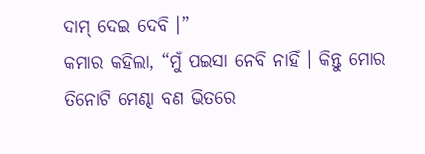ଦାମ୍ ଦେଇ ଦେବି ।”
କମାର କହିଲା, “ମୁଁ ପଇସା ନେବି ନାହିଁ । କିନ୍ତୁ ମୋର ତିନୋଟି ମେଣ୍ଢା ବଣ ଭିତରେ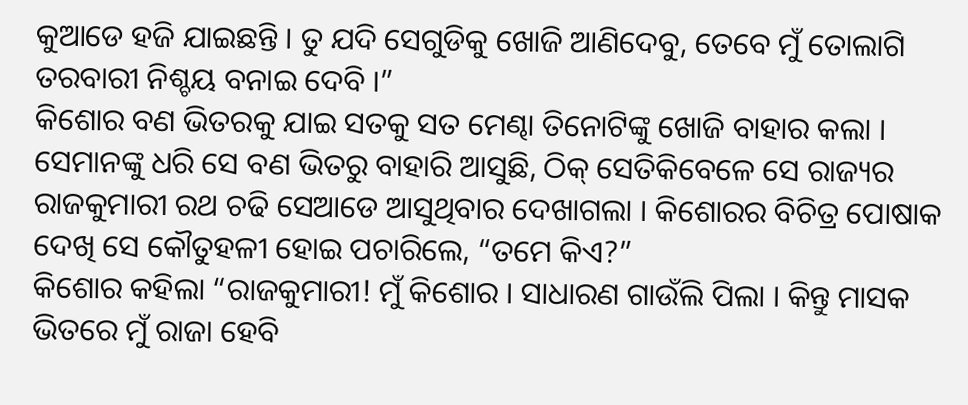କୁଆଡେ ହଜି ଯାଇଛନ୍ତି । ତୁ ଯଦି ସେଗୁଡିକୁ ଖୋଜି ଆଣିଦେବୁ, ତେବେ ମୁଁ ତୋଲାଗି ତରବାରୀ ନିଶ୍ଚୟ ବନାଇ ଦେବି ।”
କିଶୋର ବଣ ଭିତରକୁ ଯାଇ ସତକୁ ସତ ମେଣ୍ଢା ତିନୋଟିଙ୍କୁ ଖୋଜି ବାହାର କଲା । ସେମାନଙ୍କୁ ଧରି ସେ ବଣ ଭିତରୁ ବାହାରି ଆସୁଛି, ଠିକ୍ ସେତିକିବେଳେ ସେ ରାଜ୍ୟର ରାଜକୁମାରୀ ରଥ ଚଢି ସେଆଡେ ଆସୁଥିବାର ଦେଖାଗଲା । କିଶୋରର ବିଚିତ୍ର ପୋଷାକ ଦେଖି ସେ କୌତୁହଳୀ ହୋଇ ପଚାରିଲେ, “ତମେ କିଏ?”
କିଶୋର କହିଲା “ରାଜକୁମାରୀ! ମୁଁ କିଶୋର । ସାଧାରଣ ଗାଉଁଲି ପିଲା । କିନ୍ତୁ ମାସକ ଭିତରେ ମୁଁ ରାଜା ହେବି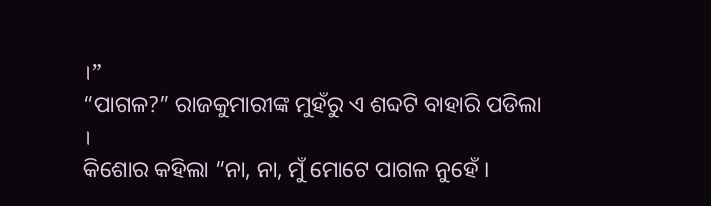।”
“ପାଗଳ?” ରାଜକୁମାରୀଙ୍କ ମୁହଁରୁ ଏ ଶବ୍ଦଟି ବାହାରି ପଡିଲା ।
କିଶୋର କହିଲା “ନା, ନା, ମୁଁ ମୋଟେ ପାଗଳ ନୁହେଁ ।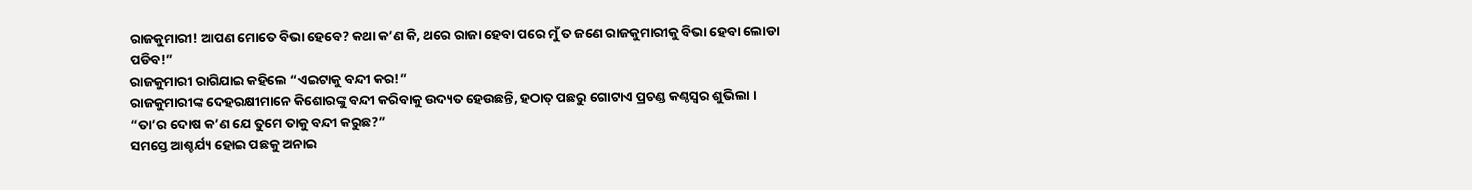ରାଜକୁମାରୀ! ଆପଣ ମୋତେ ବିଭା ହେବେ? କଥା କ’ଣ କି, ଥରେ ରାଜା ହେବା ପରେ ମୁଁ ତ ଜଣେ ରାଜକୁମାରୀକୁ ବିଭା ହେବା ଲୋଡା ପଡିବ!”
ରାଜକୁମାରୀ ରାଗିଯାଇ କହିଲେ “ଏଇଟାକୁ ବନ୍ଦୀ କର!”
ରାଜକୁମାରୀଙ୍କ ଦେହରକ୍ଷୀମାନେ କିଶୋରଙ୍କୁ ବନ୍ଦୀ କରିବାକୁ ଉଦ୍ୟତ ହେଉଛନ୍ତି, ହଠାତ୍ ପଛରୁ ଗୋଟାଏ ପ୍ରଚଣ୍ଡ କଣ୍ଠସ୍ୱର ଶୁଭିଲା । “ତା’ର ଦୋଷ କ’ଣ ଯେ ତୁମେ ତାକୁ ବନ୍ଦୀ କରୁଛ?”
ସମସ୍ତେ ଆଶ୍ଚର୍ଯ୍ୟ ହୋଇ ପଛକୁ ଅନାଇ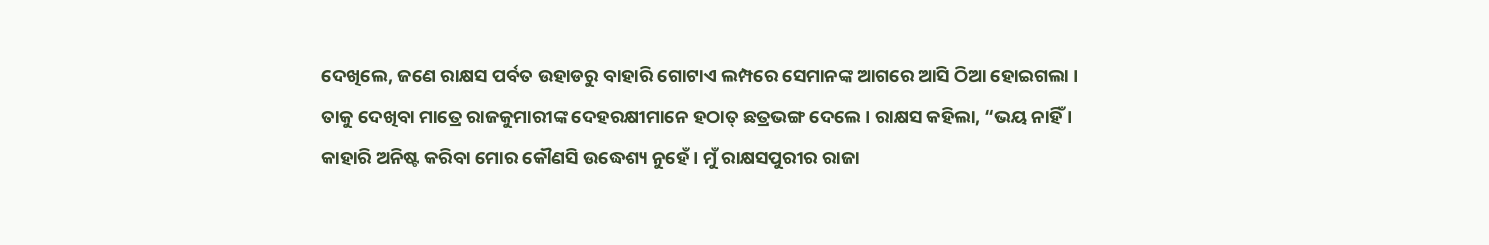ଦେଖିଲେ, ଜଣେ ରାକ୍ଷସ ପର୍ବତ ଉହାଡରୁ ବାହାରି ଗୋଟାଏ ଲମ୍ପରେ ସେମାନଙ୍କ ଆଗରେ ଆସି ଠିଆ ହୋଇଗଲା । ତାକୁ ଦେଖିବା ମାତ୍ରେ ରାଜକୁମାରୀଙ୍କ ଦେହରକ୍ଷୀମାନେ ହଠାତ୍ ଛତ୍ରଭଙ୍ଗ ଦେଲେ । ରାକ୍ଷସ କହିଲା, “ଭୟ ନାହିଁ । କାହାରି ଅନିଷ୍ଟ କରିବା ମୋର କୌଣସି ଉଦ୍ଧେଶ୍ୟ ନୁହେଁ । ମୁଁ ରାକ୍ଷସପୁରୀର ରାଜା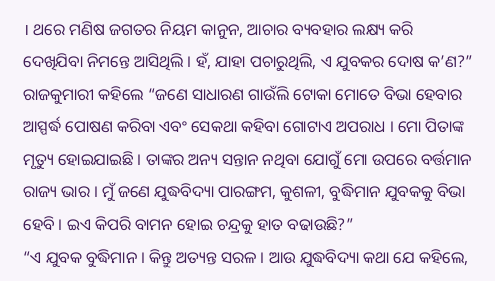। ଥରେ ମଣିଷ ଜଗତର ନିୟମ କାନୁନ, ଆଚାର ବ୍ୟବହାର ଲକ୍ଷ୍ୟ କରି ଦେଖିଯିବା ନିମନ୍ତେ ଆସିଥିଲି । ହଁ, ଯାହା ପଚାରୁଥିଲି, ଏ ଯୁବକର ଦୋଷ କ’ଣ?”
ରାଜକୁମାରୀ କହିଲେ “ଜଣେ ସାଧାରଣ ଗାଉଁଲି ଟୋକା ମୋତେ ବିଭା ହେବାର ଆସ୍ପର୍ଦ୍ଧ ପୋଷଣ କରିବା ଏବଂ ସେକଥା କହିବା ଗୋଟାଏ ଅପରାଧ । ମୋ ପିତାଙ୍କ ମୃତ୍ୟୁ ହୋଇଯାଇଛି । ତାଙ୍କର ଅନ୍ୟ ସନ୍ତାନ ନଥିବା ଯୋଗୁଁ ମୋ ଉପରେ ବର୍ତ୍ତମାନ ରାଜ୍ୟ ଭାର । ମୁଁ ଜଣେ ଯୁଦ୍ଧବିଦ୍ୟା ପାରଙ୍ଗମ, କୁଶଳୀ, ବୁଦ୍ଧିମାନ ଯୁବକକୁ ବିଭା ହେବି । ଇଏ କିପରି ବାମନ ହୋଇ ଚନ୍ଦ୍ରକୁ ହାତ ବଢାଉଛି?”
“ଏ ଯୁବକ ବୁଦ୍ଧିମାନ । କିନ୍ତୁ ଅତ୍ୟନ୍ତ ସରଳ । ଆଉ ଯୁଦ୍ଧବିଦ୍ୟା କଥା ଯେ କହିଲେ,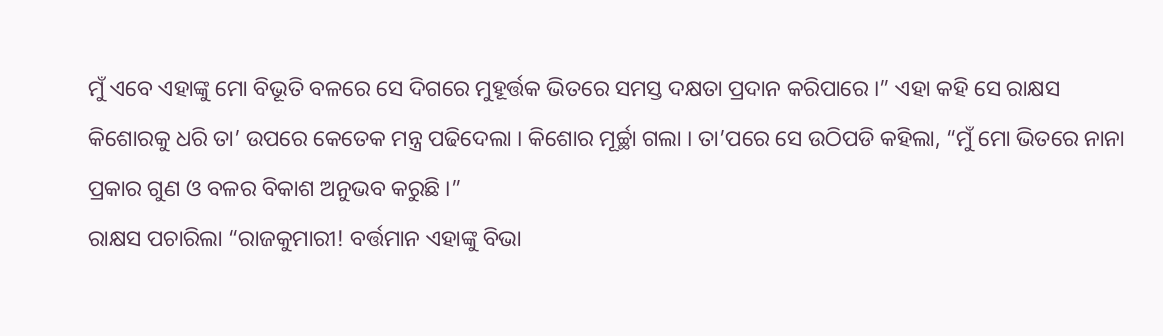ମୁଁ ଏବେ ଏହାଙ୍କୁ ମୋ ବିଭୂତି ବଳରେ ସେ ଦିଗରେ ମୁହୂର୍ତ୍ତକ ଭିତରେ ସମସ୍ତ ଦକ୍ଷତା ପ୍ରଦାନ କରିପାରେ ।” ଏହା କହି ସେ ରାକ୍ଷସ କିଶୋରକୁ ଧରି ତା’ ଉପରେ କେତେକ ମନ୍ତ୍ର ପଢିଦେଲା । କିଶୋର ମୂର୍ଚ୍ଛା ଗଲା । ତା’ପରେ ସେ ଉଠିପଡି କହିଲା, “ମୁଁ ମୋ ଭିତରେ ନାନା ପ୍ରକାର ଗୁଣ ଓ ବଳର ବିକାଶ ଅନୁଭବ କରୁଛି ।”
ରାକ୍ଷସ ପଚାରିଲା “ରାଜକୁମାରୀ! ବର୍ତ୍ତମାନ ଏହାଙ୍କୁ ବିଭା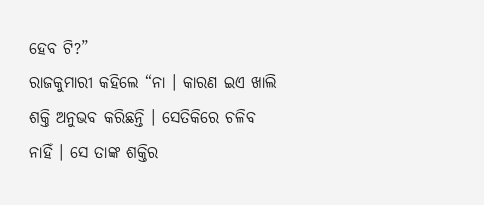ହେବ ଟି?”
ରାଜକୁମାରୀ କହିଲେ “ନା । କାରଣ ଇଏ ଖାଲି ଶକ୍ତି ଅନୁଭବ କରିଛନ୍ତି । ସେତିକିରେ ଚଳିବ ନାହିଁ । ସେ ତାଙ୍କ ଶକ୍ତିର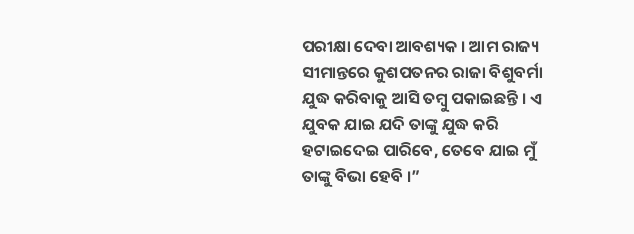ପରୀକ୍ଷା ଦେବା ଆବଶ୍ୟକ । ଆମ ରାଜ୍ୟ ସୀମାନ୍ତରେ କୁଶପତନର ରାଜା ବିଶୁବର୍ମା ଯୁଦ୍ଧ କରିବାକୁ ଆସି ତମ୍ବୁ ପକାଇଛନ୍ତି । ଏ ଯୁବକ ଯାଇ ଯଦି ତାଙ୍କୁ ଯୁଦ୍ଧ କରି ହଟାଇଦେଇ ପାରିବେ, ତେବେ ଯାଇ ମୁଁ ତାଙ୍କୁ ବିଭା ହେବି ।”